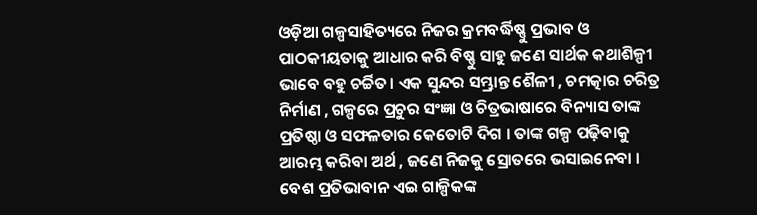ଓଡ଼ିଆ ଗଳ୍ପସାହିତ୍ୟରେ ନିଜର କ୍ରମବର୍ଦ୍ଧିଷ୍ଣୁ ପ୍ରଭାବ ଓ ପାଠକୀୟତାକୁ ଆଧାର କରି ବିଷ୍ଣୁ ସାହୁ ଜଣେ ସାର୍ଥକ କଥାଶିଳ୍ପୀ ଭାବେ ବହୁ ଚର୍ଚ୍ଚିତ। ଏକ ସୁନ୍ଦର ସମ୍ଭ୍ରାନ୍ତ ଶୈଳୀ , ଚମତ୍କାର ଚରିତ୍ର ନିର୍ମାଣ , ଗଳ୍ପରେ ପ୍ରଚୁର ସଂଜ୍ଞା ଓ ଚିତ୍ରଭାଷାରେ ବିନ୍ୟାସ ତାଙ୍କ ପ୍ରତିଷ୍ଠା ଓ ସଫଳତାର କେତୋଟି ଦିଗ । ତାଙ୍କ ଗଳ୍ପ ପଢ଼ିବାକୁ ଆରମ୍ଭ କରିବା ଅର୍ଥ , ଜଣେ ନିଜକୁ ସ୍ରୋତରେ ଭସାଇନେବା । ବେଶ ପ୍ରତିଭାବାନ ଏଇ ଗାଳ୍ପିକଙ୍କ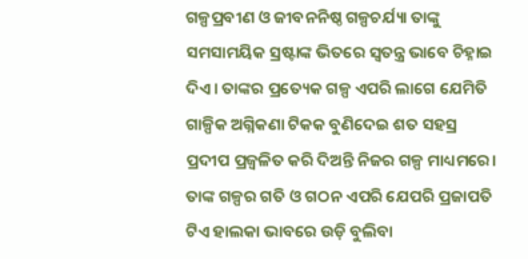ଗଳ୍ପପ୍ରବୀଣ ଓ ଜୀବନନିଷ୍ଠ ଗଳ୍ପଚର୍ଯ୍ୟା ତାଙ୍କୁ ସମସାମୟିକ ସ୍ରଷ୍ଟାଙ୍କ ଭିତରେ ସ୍ୱତନ୍ତ୍ର ଭାବେ ଚିହ୍ନାଇ ଦିଏ। ତାଙ୍କର ପ୍ରତ୍ୟେକ ଗଳ୍ପ ଏପରି ଲାଗେ ଯେମିତି ଗାଳ୍ପିକ ଅଗ୍ନିକଣା ଟିକକ ବୁଣିଦେଇ ଶତ ସହସ୍ର ପ୍ରଦୀପ ପ୍ରଜ୍ଵଳିତ କରି ଦିଅନ୍ତି ନିଜର ଗଳ୍ପ ମାଧ୍ୟମରେ। ତାଙ୍କ ଗଳ୍ପର ଗତି ଓ ଗଠନ ଏପରି ଯେପରି ପ୍ରଜାପତି ଟିଏ ହାଲକା ଭାବରେ ଉଡ଼ି ବୁଲିବା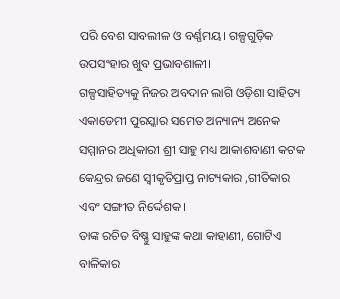ପରି ବେଶ ସାବଲୀଳ ଓ ବର୍ଣ୍ଣମୟ। ଗଳ୍ପଗୁଡ଼ିକ ଉପସଂହାର ଖୁବ ପ୍ରଭାବଶାଳୀ।
ଗଳ୍ପସାହିତ୍ୟକୁ ନିଜର ଅବଦାନ ଲାଗି ଓଡ଼ିଶା ସାହିତ୍ୟ ଏକାଡେମୀ ପୁରସ୍କାର ସମେତ ଅନ୍ୟାନ୍ୟ ଅନେକ ସମ୍ମାନର ଅଧିକାରୀ ଶ୍ରୀ ସାହୁ ମଧ୍ୟ ଆକାଶବାଣୀ କଟକ କେନ୍ଦ୍ରର ଜଣେ ସ୍ୱୀକୃତିପ୍ରାପ୍ତ ନାଟ୍ୟକାର ,ଗୀତିକାର ଏବଂ ସଙ୍ଗୀତ ନିର୍ଦ୍ଦେଶକ।
ତାଙ୍କ ରଚିତ ବିଷ୍ଣୁ ସାହୁଙ୍କ କଥା କାହାଣୀ, ଗୋଟିଏ ବାଳିକାର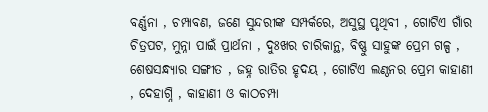ବର୍ଣ୍ଣନା , ଚମ୍ପାବଣ, ଜଣେ ସୁନ୍ଦରୀଙ୍କ ସମ୍ପର୍କରେ, ଅସୁସ୍ଥ ପୃଥିବୀ , ଗୋଟିଏ ଗାଁର ଚିତ୍ରପଟ, ମୁନ୍ନା ପାଇଁ ପ୍ରାର୍ଥନା , ଦୁଃଖର ଚାରିକାନ୍ଥ, ବିଷ୍ଣୁ ସାହୁଙ୍କ ପ୍ରେମ ଗଳ୍ପ , ଶେଷସନ୍ଧ୍ୟାର ସଙ୍ଗୀତ , ଜହ୍ନ ରାତିର ହୃଦୟ , ଗୋଟିଏ ଲଣ୍ଠନର ପ୍ରେମ କାହାଣୀ , ଦେହାଗ୍ନି , କାହାଣୀ ଓ କାଠଚମ୍ପା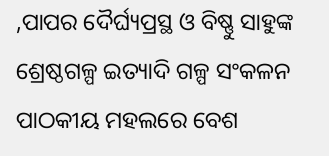,ପାପର ଦୈର୍ଘ୍ୟପ୍ରସ୍ଥ ଓ ବିଷ୍ଣୁ ସାହୁଙ୍କ ଶ୍ରେଷ୍ଠଗଳ୍ପ ଇତ୍ୟାଦି ଗଳ୍ପ ସଂକଳନ ପାଠକୀୟ ମହଲରେ ବେଶ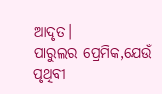ଆଦୃତ।
ପାରୁଲର ପ୍ରେମିକ,ଯେଉଁ ପୃଥିବୀ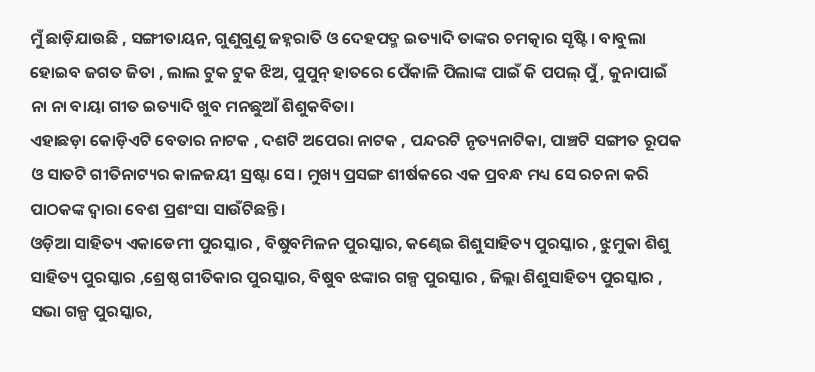ମୁଁ ଛାଡ଼ିଯାଉଛି , ସଙ୍ଗୀତାୟନ, ଗୁଣୁଗୁଣୁ ଜହ୍ନରାତି ଓ ଦେହପଦ୍ମ ଇତ୍ୟାଦି ତାଙ୍କର ଚମତ୍କାର ସୃଷ୍ଟି । ବାବୁଲା ହୋଇବ ଜଗତ ଜିତା , ଲାଲ ଟୁକ ଟୁକ ଝିଅ, ପୁପୁନ୍ ହାତରେ ପେଁକାଳି ପିଲାଙ୍କ ପାଇଁ କି ପପଲ୍ ପୁଁ , କୁନାପାଇଁ ନା ନା ବାୟା ଗୀତ ଇତ୍ୟାଦି ଖୁବ ମନଛୁଆଁ ଶିଶୁକବିତା।
ଏହାଛଡ଼ା କୋଡ଼ିଏଟି ବେତାର ନାଟକ , ଦଶଟି ଅପେରା ନାଟକ , ପନ୍ଦରଟି ନୃତ୍ୟନାଟିକା, ପାଞ୍ଚଟି ସଙ୍ଗୀତ ରୂପକ ଓ ସାତଟି ଗୀତିନାଟ୍ୟର କାଳଜୟୀ ସ୍ରଷ୍ଟା ସେ। ମୁଖ୍ୟ ପ୍ରସଙ୍ଗ ଶୀର୍ଷକରେ ଏକ ପ୍ରବନ୍ଧ ମଧ୍ୟ ସେ ରଚନା କରି ପାଠକଙ୍କ ଦ୍ୱାରା ବେଶ ପ୍ରଶଂସା ସାଉଁଟିଛନ୍ତି।
ଓଡ଼ିଆ ସାହିତ୍ୟ ଏକାଡେମୀ ପୁରସ୍କାର , ବିଷୁବମିଳନ ପୁରସ୍କାର, କଣ୍ଢେଇ ଶିଶୁସାହିତ୍ୟ ପୁରସ୍କାର , ଝୁମୁକା ଶିଶୁ ସାହିତ୍ୟ ପୁରସ୍କାର ,ଶ୍ରେଷ୍ଠ ଗୀତିକାର ପୁରସ୍କାର, ବିଷୁବ ଝଙ୍କାର ଗଳ୍ପ ପୁରସ୍କାର , ଜିଲ୍ଲା ଶିଶୁସାହିତ୍ୟ ପୁରସ୍କାର , ସଭା ଗଳ୍ପ ପୁରସ୍କାର,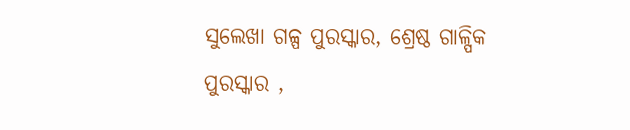ସୁଲେଖା ଗଳ୍ପ ପୁରସ୍କାର, ଶ୍ରେଷ୍ଠ ଗାଳ୍ପିକ ପୁରସ୍କାର ,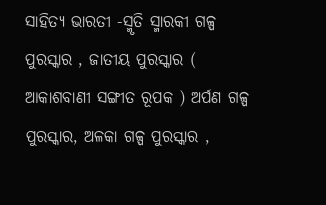ସାହିତ୍ୟ ଭାରତୀ -ସ୍ମୃତି ସ୍ମାରକୀ ଗଳ୍ପ ପୁରସ୍କାର , ଜାତୀୟ ପୁରସ୍କାର ( ଆକାଶବାଣୀ ସଙ୍ଗୀତ ରୂପକ ) ଅର୍ପଣ ଗଳ୍ପ ପୁରସ୍କାର, ଅଳକା ଗଳ୍ପ ପୁରସ୍କାର ,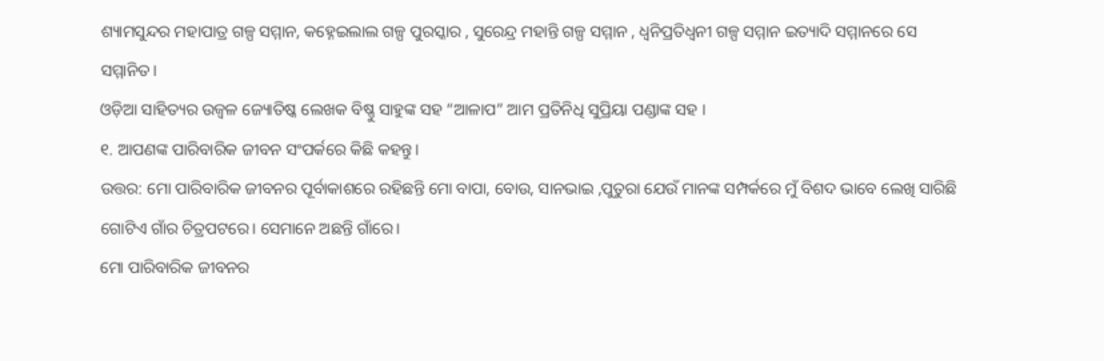ଶ୍ୟାମସୁନ୍ଦର ମହାପାତ୍ର ଗଳ୍ପ ସମ୍ମାନ, କହ୍ନେଇଲାଲ ଗଳ୍ପ ପୁରସ୍କାର , ସୁରେନ୍ଦ୍ର ମହାନ୍ତି ଗଳ୍ପ ସମ୍ମାନ , ଧ୍ୱନିପ୍ରତିଧ୍ୱନୀ ଗଳ୍ପ ସମ୍ମାନ ଇତ୍ୟାଦି ସମ୍ମାନରେ ସେ ସମ୍ମାନିତ।
ଓଡ଼ିଆ ସାହିତ୍ୟର ଉଜ୍ୱଳ ଜ୍ୟୋତିଷ୍କ ଲେଖକ ବିଷ୍ଣୁ ସାହୁଙ୍କ ସହ “ଆଳାପ” ଆମ ପ୍ରତିନିଧି ସୁପ୍ରିୟା ପଣ୍ଡାଙ୍କ ସହ ।
୧. ଆପଣଙ୍କ ପାରିବାରିକ ଜୀବନ ସଂପର୍କରେ କିଛି କହନ୍ତୁ।
ଉତ୍ତର: ମୋ ପାରିବାରିକ ଜୀବନର ପୂର୍ବାକାଶରେ ରହିଛନ୍ତି ମୋ ବାପା, ବୋଉ, ସାନଭାଇ ,ପୁତୁରା ଯେଉଁ ମାନଙ୍କ ସମ୍ପର୍କରେ ମୁଁ ବିଶଦ ଭାବେ ଲେଖି ସାରିଛି ଗୋଟିଏ ଗାଁର ଚିତ୍ରପଟରେ। ସେମାନେ ଅଛନ୍ତି ଗାଁରେ।
ମୋ ପାରିବାରିକ ଜୀବନର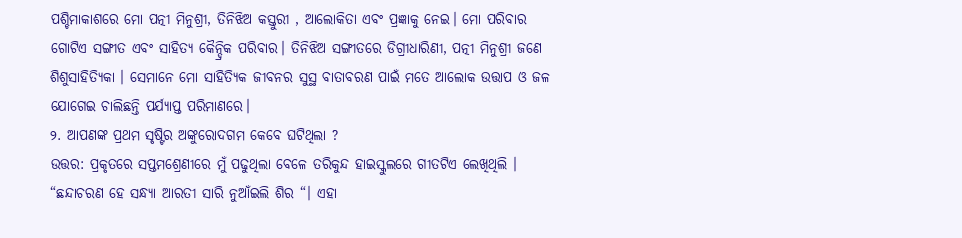ପଶ୍ଚିମାକାଶରେ ମୋ ପତ୍ନୀ ମିନୁଶ୍ରୀ, ତିନିଝିଅ କସ୍ତୁରୀ , ଆଲୋକିତା ଏବଂ ପ୍ରଜ୍ଞାକୁ ନେଇ। ମୋ ପରିବାର ଗୋଟିଏ ସଙ୍ଗୀତ ଏବଂ ସାହିତ୍ୟ କୈନ୍ଦ୍ରିକ ପରିବାର। ତିନିଝିଅ ସଙ୍ଗୀତରେ ଡିଗ୍ରୀଧାରିଣୀ, ପତ୍ନୀ ମିନୁଶ୍ରୀ ଜଣେ ଶିଶୁସାହିତ୍ୟିକା । ସେମାନେ ମୋ ସାହିତ୍ୟିକ ଜୀବନର ସୁସ୍ଥ ବାତାବରଣ ପାଇଁ ମତେ ଆଲୋକ ଉତ୍ତାପ ଓ ଜଳ ଯୋଗେଇ ଚାଲିଛନ୍ତି ପର୍ଯ୍ୟାପ୍ତ ପରିମାଣରେ।
୨. ଆପଣଙ୍କ ପ୍ରଥମ ସୃଷ୍ଟିର ଅଙ୍କୁରୋଦଗମ କେବେ ଘଟିଥିଲା ?
ଉତ୍ତର: ପ୍ରକୃତରେ ସପ୍ତମଶ୍ରେଣୀରେ ମୁଁ ପଢୁଥିଲା ବେଳେ ତରିକୁନ୍ଦ ହାଇସ୍କୁଲରେ ଗୀତଟିଏ ଲେଖିଥିଲି । “ଛନ୍ଦାଚରଣ ହେ ସନ୍ଧ୍ୟା ଆରତୀ ସାରି ନୁଆଁଇଲି ଶିର “। ଏହା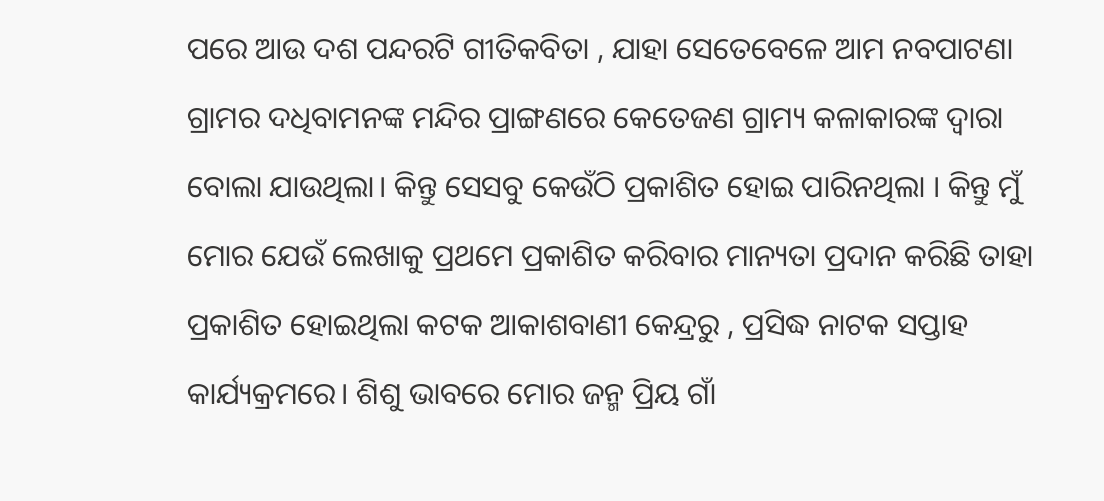ପରେ ଆଉ ଦଶ ପନ୍ଦରଟି ଗୀତିକବିତା , ଯାହା ସେତେବେଳେ ଆମ ନବପାଟଣା ଗ୍ରାମର ଦଧିବାମନଙ୍କ ମନ୍ଦିର ପ୍ରାଙ୍ଗଣରେ କେତେଜଣ ଗ୍ରାମ୍ୟ କଳାକାରଙ୍କ ଦ୍ଵାରା ବୋଲା ଯାଉଥିଲା। କିନ୍ତୁ ସେସବୁ କେଉଁଠି ପ୍ରକାଶିତ ହୋଇ ପାରିନଥିଲା । କିନ୍ତୁ ମୁଁ ମୋର ଯେଉଁ ଲେଖାକୁ ପ୍ରଥମେ ପ୍ରକାଶିତ କରିବାର ମାନ୍ୟତା ପ୍ରଦାନ କରିଛି ତାହା ପ୍ରକାଶିତ ହୋଇଥିଲା କଟକ ଆକାଶବାଣୀ କେନ୍ଦ୍ରରୁ , ପ୍ରସିଦ୍ଧ ନାଟକ ସପ୍ତାହ କାର୍ଯ୍ୟକ୍ରମରେ। ଶିଶୁ ଭାବରେ ମୋର ଜନ୍ମ ପ୍ରିୟ ଗାଁ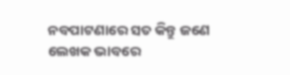ନବପାଟଣାରେ ସତ କିନ୍ତୁ ଜଣେ ଲେଖକ ଭାବରେ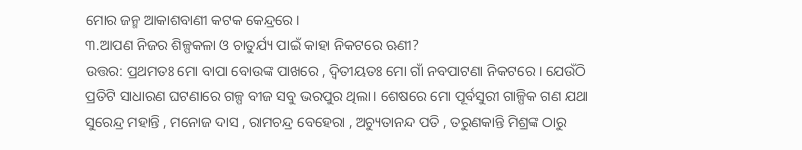ମୋର ଜନ୍ମ ଆକାଶବାଣୀ କଟକ କେନ୍ଦ୍ରରେ।
୩.ଆପଣ ନିଜର ଶିଳ୍ପକଳା ଓ ଚାତୁର୍ଯ୍ୟ ପାଇଁ କାହା ନିକଟରେ ଋଣୀ?
ଉତ୍ତର: ପ୍ରଥମତଃ ମୋ ବାପା ବୋଉଙ୍କ ପାଖରେ , ଦ୍ବିତୀୟତଃ ମୋ ଗାଁ ନବପାଟଣା ନିକଟରେ । ଯେଉଁଠି ପ୍ରତିଟି ସାଧାରଣ ଘଟଣାରେ ଗଳ୍ପ ବୀଜ ସବୁ ଭରପୁର ଥିଲା। ଶେଷରେ ମୋ ପୂର୍ବସୁରୀ ଗାଳ୍ପିକ ଗଣ ଯଥା ସୁରେନ୍ଦ୍ର ମହାନ୍ତି , ମନୋଜ ଦାସ , ରାମଚନ୍ଦ୍ର ବେହେରା , ଅଚ୍ୟୁତାନନ୍ଦ ପତି , ତରୁଣକାନ୍ତି ମିଶ୍ରଙ୍କ ଠାରୁ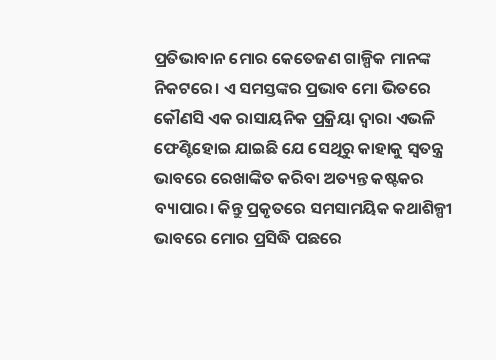ପ୍ରତିଭାବାନ ମୋର କେତେଜଣ ଗାଳ୍ପିକ ମାନଙ୍କ ନିକଟରେ। ଏ ସମସ୍ତଙ୍କର ପ୍ରଭାବ ମୋ ଭିତରେ କୌଣସି ଏକ ରାସାୟନିକ ପ୍ରକ୍ରିୟା ଦ୍ୱାରା ଏଭଳି ଫେଣ୍ଟିହୋଇ ଯାଇଛି ଯେ ସେଥିରୁ କାହାକୁ ସ୍ୱତନ୍ତ୍ର ଭାବରେ ରେଖାଙ୍କିତ କରିବା ଅତ୍ୟନ୍ତ କଷ୍ଟକର ବ୍ୟାପାର। କିନ୍ତୁ ପ୍ରକୃତରେ ସମସାମୟିକ କଥାଶିଳ୍ପୀ ଭାବରେ ମୋର ପ୍ରସିଦ୍ଧି ପଛରେ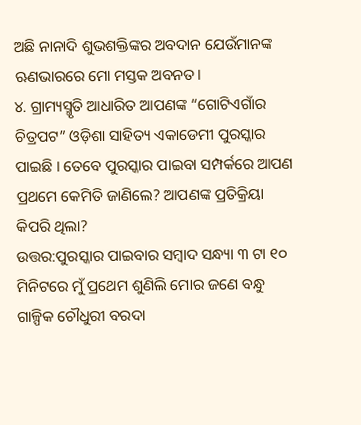ଅଛି ନାନାଦି ଶୁଭଶକ୍ତିଙ୍କର ଅବଦାନ ଯେଉଁମାନଙ୍କ ଋଣଭାରରେ ମୋ ମସ୍ତକ ଅବନତ।
୪. ଗ୍ରାମ୍ୟସ୍ମୃତି ଆଧାରିତ ଆପଣଙ୍କ “ଗୋଟିଏଗାଁର ଚିତ୍ରପଟ” ଓଡ଼ିଶା ସାହିତ୍ୟ ଏକାଡେମୀ ପୁରସ୍କାର ପାଇଛି । ତେବେ ପୁରସ୍କାର ପାଇବା ସମ୍ପର୍କରେ ଆପଣ ପ୍ରଥମେ କେମିତି ଜାଣିଲେ? ଆପଣଙ୍କ ପ୍ରତିକ୍ରିୟା କିପରି ଥିଲା?
ଉତ୍ତର:ପୁରସ୍କାର ପାଇବାର ସମ୍ବାଦ ସନ୍ଧ୍ୟା ୩ ଟା ୧୦ ମିନିଟରେ ମୁଁ ପ୍ରଥେମ ଶୁଣିଲି ମୋର ଜଣେ ବନ୍ଧୁ ଗାଳ୍ପିକ ଚୌଧୁରୀ ବରଦା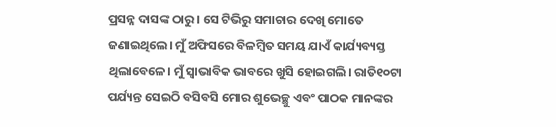ପ୍ରସନ୍ନ ଦାସଙ୍କ ଠାରୁ । ସେ ଟିଭିରୁ ସମାଚାର ଦେଖି ମୋତେ ଜଣାଇଥିଲେ। ମୁଁ ଅଫିସରେ ବିଳମ୍ବିତ ସମୟ ଯାଏଁ କାର୍ଯ୍ୟବ୍ୟସ୍ତ ଥିଲାବେଳେ। ମୁଁ ସ୍ୱାଭାବିକ ଭାବରେ ଖୁସି ହୋଇଗଲି। ରାତି୧୦ଟା ପର୍ଯ୍ୟନ୍ତ ସେଇଠି ବସିବସି ମୋର ଶୁଭେଚ୍ଛୁ ଏବଂ ପାଠକ ମାନଙ୍କର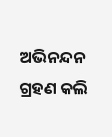ଅଭିନନ୍ଦନ ଗ୍ରହଣ କଲି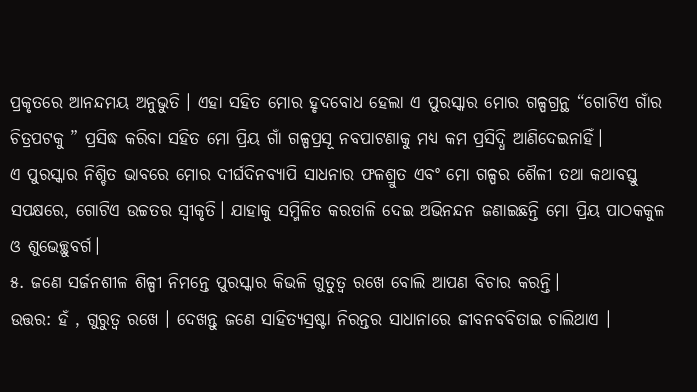ପ୍ରକୃତରେ ଆନନ୍ଦମୟ ଅନୁଭୁତି । ଏହା ସହିତ ମୋର ହୃଦବୋଧ ହେଲା ଏ ପୁରସ୍କାର ମୋର ଗଳ୍ପଗ୍ରନ୍ଥ “ଗୋଟିଏ ଗାଁର ଚିତ୍ରପଟକୁ ” ପ୍ରସିଦ୍ଧ କରିବା ସହିତ ମୋ ପ୍ରିୟ ଗାଁ ଗଳ୍ପପ୍ରସୂ ନବପାଟଣାକୁ ମଧ୍ୟ କମ ପ୍ରସିଦ୍ଧି ଆଣିଦେଇନାହିଁ।
ଏ ପୁରସ୍କାର ନିଶ୍ଚିତ ଭାବରେ ମୋର ଦୀର୍ଘଦିନବ୍ୟାପି ସାଧନାର ଫଳଶ୍ରୁତ ଏବଂ ମୋ ଗଳ୍ପର ଶୈଳୀ ତଥା କଥାବସ୍ତୁ ସପକ୍ଷରେ, ଗୋଟିଏ ଉଚ୍ଚତର ସ୍ୱୀକୃତି। ଯାହାକୁ ସମ୍ମିଳିତ କରତାଳି ଦେଇ ଅଭିନନ୍ଦନ ଜଣାଇଛନ୍ତି ମୋ ପ୍ରିୟ ପାଠକକୁଳ ଓ ଶୁଭେଚ୍ଛୁବର୍ଗ।
୫. ଜଣେ ସର୍ଜନଶୀଳ ଶିଳ୍ପୀ ନିମନ୍ତେ ପୁରସ୍କାର କିଭଳି ଗୁତୁତ୍ୱ ରଖେ ବୋଲି ଆପଣ ବିଚାର କରନ୍ତି।
ଉତ୍ତର: ହଁ , ଗୁରୁତ୍ୱ ରଖେ । ଦେଖନ୍ତୁ ଜଣେ ସାହିତ୍ୟସ୍ରଷ୍ଟା ନିରନ୍ତର ସାଧାନାରେ ଜୀବନବବିତାଇ ଚାଲିଥାଏ ।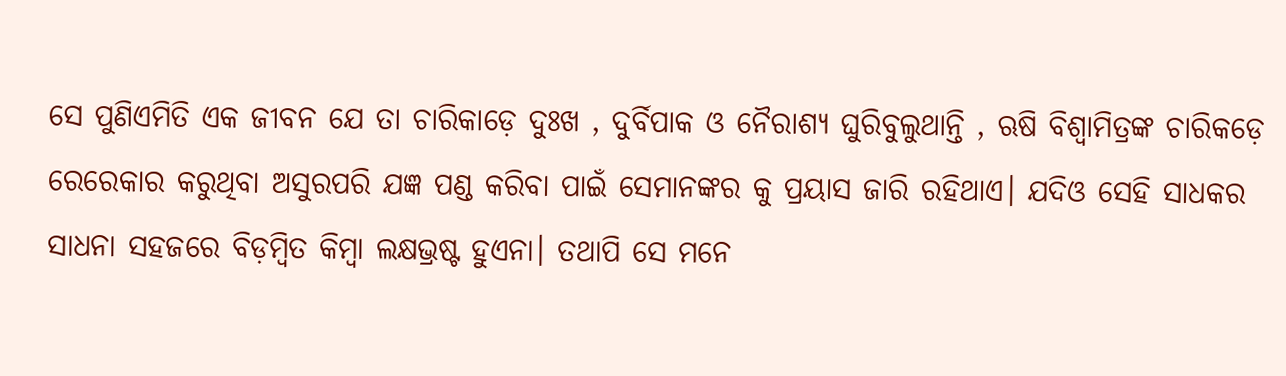ସେ ପୁଣିଏମିତି ଏକ ଜୀବନ ଯେ ତା ଚାରିକାଡ଼େ ଦୁଃଖ , ଦୁର୍ବିପାକ ଓ ନୈରାଶ୍ୟ ଘୁରିବୁଲୁଥାନ୍ତି , ଋଷି ବିଶ୍ଵାମିତ୍ରଙ୍କ ଚାରିକଡ଼େ ରେରେକାର କରୁଥିବା ଅସୁରପରି ଯଜ୍ଞ ପଣ୍ଡ କରିବା ପାଇଁ ସେମାନଙ୍କର କୁ ପ୍ରୟାସ ଜାରି ରହିଥାଏ। ଯଦିଓ ସେହି ସାଧକର ସାଧନା ସହଜରେ ବିଡ଼ମ୍ବିତ କିମ୍ବା ଲକ୍ଷଭ୍ରଷ୍ଟ ହୁଏନା। ତଥାପି ସେ ମନେ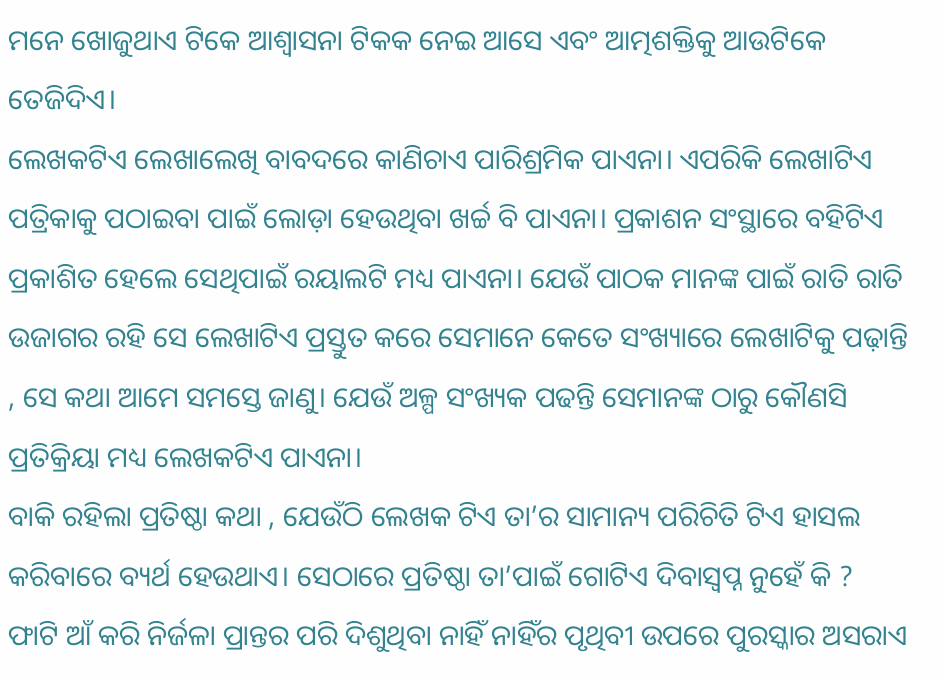ମନେ ଖୋଜୁଥାଏ ଟିକେ ଆଶ୍ୱାସନା ଟିକକ ନେଇ ଆସେ ଏବଂ ଆତ୍ମଶକ୍ତିକୁ ଆଉଟିକେ ତେଜିଦିଏ।
ଲେଖକଟିଏ ଲେଖାଲେଖି ବାବଦରେ କାଣିଚାଏ ପାରିଶ୍ରମିକ ପାଏନା। ଏପରିକି ଲେଖାଟିଏ ପତ୍ରିକାକୁ ପଠାଇବା ପାଇଁ ଲୋଡ଼ା ହେଉଥିବା ଖର୍ଚ୍ଚ ବି ପାଏନା। ପ୍ରକାଶନ ସଂସ୍ଥାରେ ବହିଟିଏ ପ୍ରକାଶିତ ହେଲେ ସେଥିପାଇଁ ରୟାଲଟି ମଧ୍ୟ ପାଏନା। ଯେଉଁ ପାଠକ ମାନଙ୍କ ପାଇଁ ରାତି ରାତି ଉଜାଗର ରହି ସେ ଲେଖାଟିଏ ପ୍ରସ୍ତୁତ କରେ ସେମାନେ କେତେ ସଂଖ୍ୟାରେ ଲେଖାଟିକୁ ପଢ଼ାନ୍ତି , ସେ କଥା ଆମେ ସମସ୍ତେ ଜାଣୁ। ଯେଉଁ ଅଳ୍ପ ସଂଖ୍ୟକ ପଢନ୍ତି ସେମାନଙ୍କ ଠାରୁ କୌଣସି ପ୍ରତିକ୍ରିୟା ମଧ୍ୟ ଲେଖକଟିଏ ପାଏନା।
ବାକି ରହିଲା ପ୍ରତିଷ୍ଠା କଥା , ଯେଉଁଠି ଲେଖକ ଟିଏ ତା’ର ସାମାନ୍ୟ ପରିଚିତି ଟିଏ ହାସଲ କରିବାରେ ବ୍ୟର୍ଥ ହେଉଥାଏ। ସେଠାରେ ପ୍ରତିଷ୍ଠା ତା’ପାଇଁ ଗୋଟିଏ ଦିବାସ୍ବପ୍ନ ନୁହେଁ କି ? ଫାଟି ଆଁ କରି ନିର୍ଜଳା ପ୍ରାନ୍ତର ପରି ଦିଶୁଥିବା ନାହିଁ ନାହିଁର ପୃଥିବୀ ଉପରେ ପୁରସ୍କାର ଅସରାଏ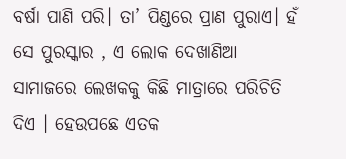ବର୍ଷା ପାଣି ପରି। ତା’ ପିଣ୍ଡରେ ପ୍ରାଣ ପୁରାଏ। ହଁ ସେ ପୁରସ୍କାର , ଏ ଲୋକ ଦେଖାଣିଆ ସାମାଜରେ ଲେଖକକୁ କିଛି ମାତ୍ରାରେ ପରିଚିତି ଦିଏ । ହେଉପଛେ ଏତକ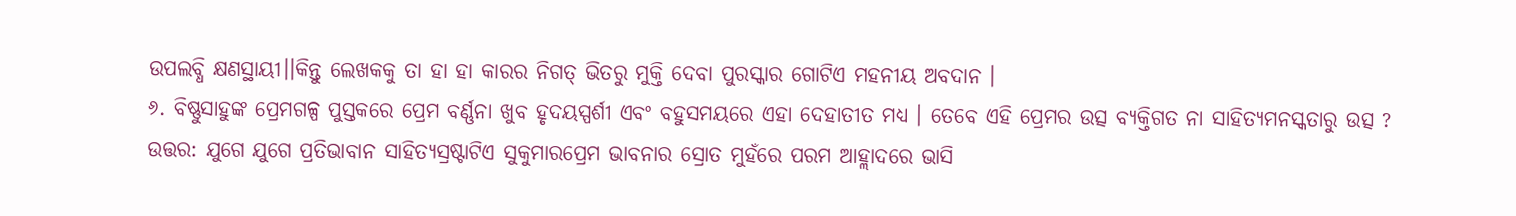ଉପଲବ୍ଧି କ୍ଷଣସ୍ଥାୟୀ।।କିନ୍ତୁ ଲେଖକକୁ ତା ହା ହା କାରର ନିଗତ୍ ଭିତରୁ ମୁକ୍ତି ଦେବା ପୁରସ୍କାର ଗୋଟିଏ ମହନୀୟ ଅବଦାନ ।
୬. ବିଷ୍ଣୁସାହୁଙ୍କ ପ୍ରେମଗଳ୍ପ ପୁସ୍ତକରେ ପ୍ରେମ ବର୍ଣ୍ଣନା ଖୁବ ହୃଦୟସ୍ପର୍ଶୀ ଏବଂ ବହୁସମୟରେ ଏହା ଦେହାତୀତ ମଧ୍ୟ । ତେବେ ଏହି ପ୍ରେମର ଉତ୍ସ ବ୍ୟକ୍ତିଗତ ନା ସାହିତ୍ୟମନସ୍କତାରୁ ଉତ୍ସ ?
ଉତ୍ତର: ଯୁଗେ ଯୁଗେ ପ୍ରତିଭାବାନ ସାହିତ୍ୟସ୍ରଷ୍ଟାଟିଏ ସୁକୁମାରପ୍ରେମ ଭାବନାର ସ୍ରୋତ ମୁହଁରେ ପରମ ଆହ୍ଲାଦରେ ଭାସି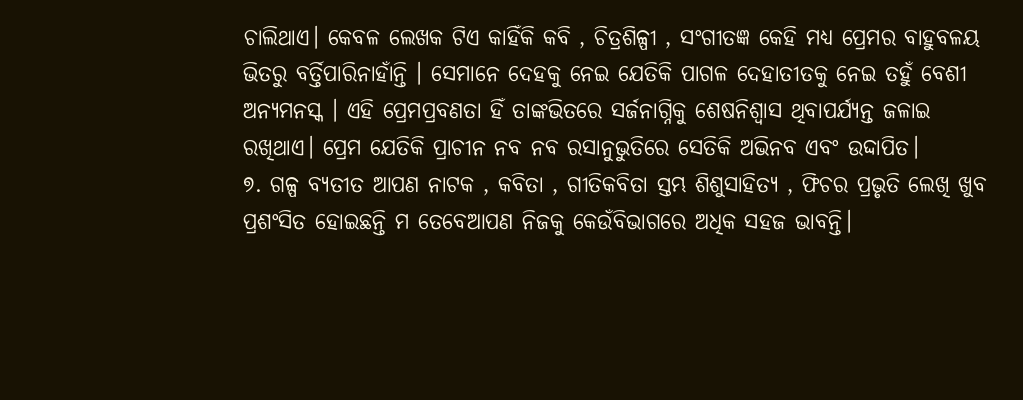ଚାଲିଥାଏ। କେବଳ ଲେଖକ ଟିଏ କାହିଁକି କବି , ଚିତ୍ରଶିଳ୍ପୀ , ସଂଗୀତଜ୍ଞ କେହି ମଧ୍ୟ ପ୍ରେମର ବାହୁବଳୟ ଭିତରୁ ବର୍ତ୍ତିପାରିନାହାଁନ୍ତି । ସେମାନେ ଦେହକୁ ନେଇ ଯେତିକି ପାଗଳ ଦେହାତୀତକୁ ନେଇ ତହୁଁ ବେଶୀ ଅନ୍ୟମନସ୍କ । ଏହି ପ୍ରେମପ୍ରବଣତା ହିଁ ତାଙ୍କଭିତରେ ସର୍ଜନାଗ୍ନିକୁ ଶେଷନିଶ୍ୱାସ ଥିବାପର୍ଯ୍ୟନ୍ତ ଜଳାଇ ରଖିଥାଏ। ପ୍ରେମ ଯେତିକି ପ୍ରାଚୀନ ନବ ନବ ରସାନୁଭୁତିରେ ସେତିକି ଅଭିନବ ଏବଂ ଉଦ୍ଦାପିତ।
୭. ଗଳ୍ପ ବ୍ୟତୀତ ଆପଣ ନାଟକ , କବିତା , ଗୀତିକବିତା ସ୍ତମ୍ଭ ଶିଶୁସାହିତ୍ୟ , ଫିଚର ପ୍ରଭୃତି ଲେଖି ଖୁବ ପ୍ରଶଂସିତ ହୋଇଛନ୍ତି ମ ତେବେଆପଣ ନିଜକୁ କେଉଁବିଭାଗରେ ଅଧିକ ସହଜ ଭାବନ୍ତି।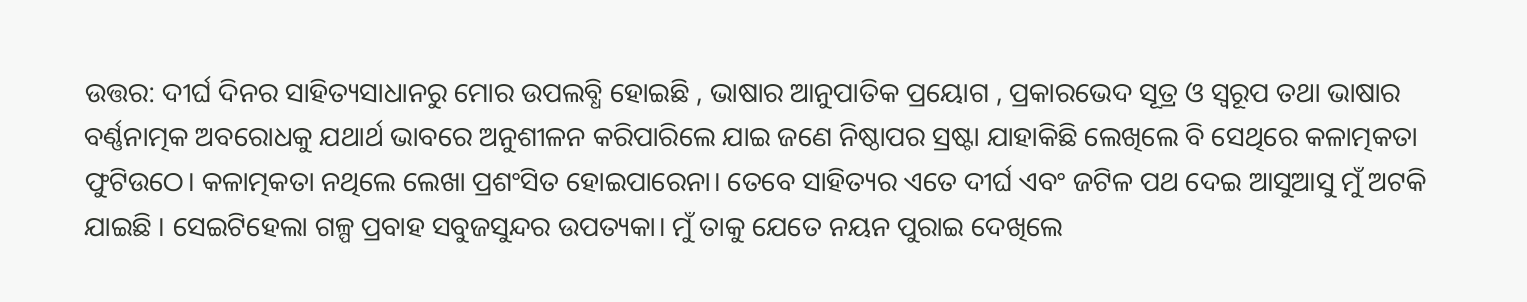ଉତ୍ତର: ଦୀର୍ଘ ଦିନର ସାହିତ୍ୟସାଧାନରୁ ମୋର ଉପଲବ୍ଧି ହୋଇଛି , ଭାଷାର ଆନୁପାତିକ ପ୍ରୟୋଗ , ପ୍ରକାରଭେଦ ସୂତ୍ର ଓ ସ୍ୱରୂପ ତଥା ଭାଷାର ବର୍ଣ୍ଣନାତ୍ମକ ଅବରୋଧକୁ ଯଥାର୍ଥ ଭାବରେ ଅନୁଶୀଳନ କରିପାରିଲେ ଯାଇ ଜଣେ ନିଷ୍ଠାପର ସ୍ରଷ୍ଟା ଯାହାକିଛି ଲେଖିଲେ ବି ସେଥିରେ କଳାତ୍ମକତା ଫୁଟିଉଠେ। କଳାତ୍ମକତା ନଥିଲେ ଲେଖା ପ୍ରଶଂସିତ ହୋଇପାରେନା। ତେବେ ସାହିତ୍ୟର ଏତେ ଦୀର୍ଘ ଏବଂ ଜଟିଳ ପଥ ଦେଇ ଆସୁଆସୁ ମୁଁ ଅଟକି ଯାଇଛି । ସେଇଟିହେଲା ଗଳ୍ପ ପ୍ରବାହ ସବୁଜସୁନ୍ଦର ଉପତ୍ୟକା। ମୁଁ ତାକୁ ଯେତେ ନୟନ ପୁରାଇ ଦେଖିଲେ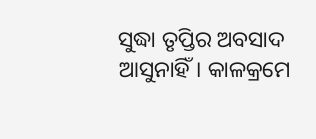ସୁଦ୍ଧା ତୃପ୍ତିର ଅବସାଦ ଆସୁନାହିଁ। କାଳକ୍ରମେ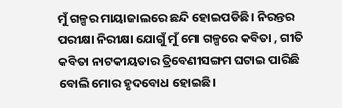ମୁଁ ଗଳ୍ପର ମାୟାଜାଲରେ ଛନ୍ଦି ହୋଇପଡିଛି। ନିରନ୍ତର ପରୀକ୍ଷା ନିରୀକ୍ଷା ଯୋଗୁଁ ମୁଁ ମୋ ଗଳ୍ପରେ କବିତା , ଗୀତି କବିତା ନାଟକୀୟତାର ତ୍ରିବେଣୀସଙ୍ଗମ ଘଟାଇ ପାରିଛି ବୋଲି ମୋର ହୃଦବୋଧ ହୋଇଛି।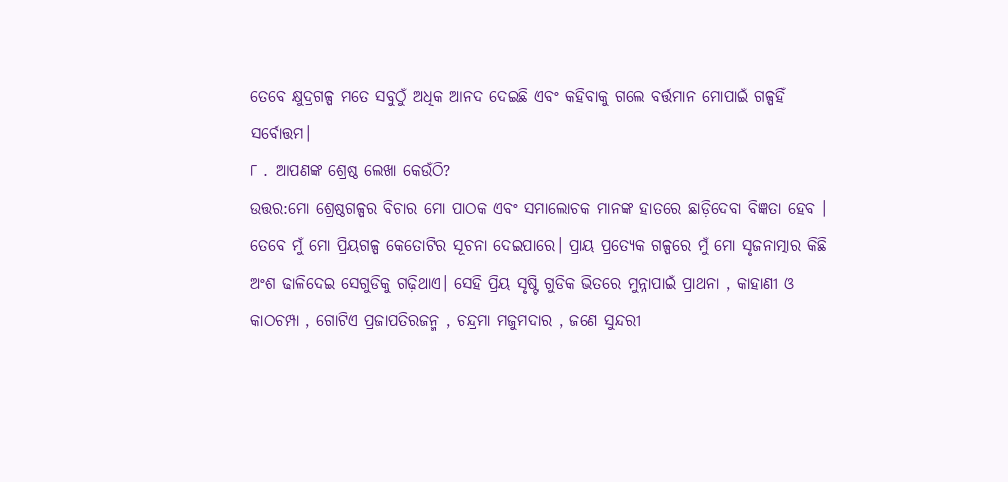ତେବେ କ୍ଷୁଦ୍ରଗଳ୍ପ ମତେ ସବୁଠୁଁ ଅଧିକ ଆନଦ ଦେଇଛି ଏବଂ କହିବାକୁ ଗଲେ ବର୍ତ୍ତମାନ ମୋପାଇଁ ଗଳ୍ପହିଁ ସର୍ବୋତ୍ତମ।
୮ . ଆପଣଙ୍କ ଶ୍ରେଷ୍ଠ ଲେଖା କେଉଁଠି?
ଉତ୍ତର:ମୋ ଶ୍ରେଷ୍ଠଗଳ୍ପର ବିଚାର ମୋ ପାଠକ ଏବଂ ସମାଲୋଚକ ମାନଙ୍କ ହାତରେ ଛାଡ଼ିଦେବା ବିଜ୍ଞତା ହେବ । ତେବେ ମୁଁ ମୋ ପ୍ରିୟଗଳ୍ପ କେତୋଟିର ସୂଚନା ଦେଇପାରେ। ପ୍ରାୟ ପ୍ରତ୍ୟେକ ଗଳ୍ପରେ ମୁଁ ମୋ ସୃଜନାତ୍ମାର କିଛି ଅଂଶ ଢାଳିଦେଇ ସେଗୁଡିକୁ ଗଢ଼ିଥାଏ। ସେହି ପ୍ରିୟ ସୃଷ୍ଟି ଗୁଡିକ ଭିତରେ ମୁନ୍ନାପାଇଁ ପ୍ରାଥନା , କାହାଣୀ ଓ କାଠଚମ୍ପା , ଗୋଟିଏ ପ୍ରଜାପତିରଜନ୍ମ , ଚନ୍ଦ୍ରମା ମଜୁମଦାର , ଜଣେ ସୁନ୍ଦରୀ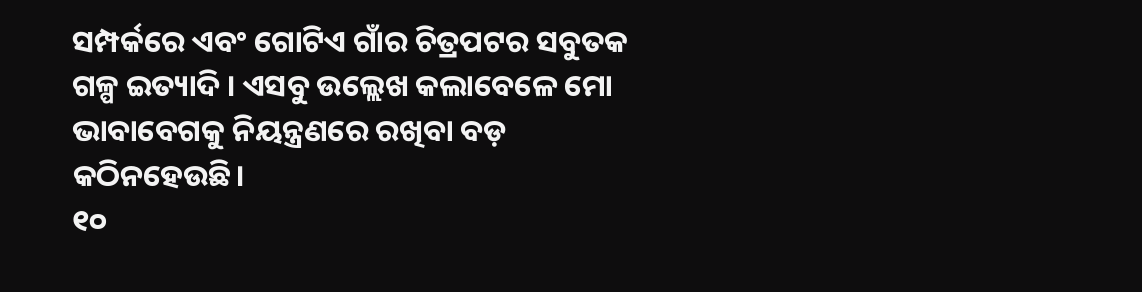ସମ୍ପର୍କରେ ଏବଂ ଗୋଟିଏ ଗାଁର ଚିତ୍ରପଟର ସବୁତକ ଗଳ୍ପ ଇତ୍ୟାଦି । ଏସବୁ ଉଲ୍ଲେଖ କଲାବେଳେ ମୋ ଭାବାବେଗକୁ ନିୟନ୍ତ୍ରଣରେ ରଖିବା ବଡ଼ କଠିନହେଉଛି।
୧୦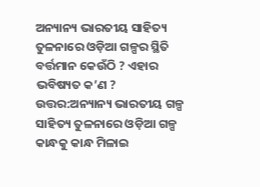ଅନ୍ୟାନ୍ୟ ଭାରତୀୟ ସାହିତ୍ୟ ତୁଳନାରେ ଓଡ଼ିଆ ଗଳ୍ପର ସ୍ଥିତି ବର୍ତ୍ତମାନ କେଉଁଠି ? ଏହାର ଭବିଷ୍ୟତ କ’ଣ ?
ଉତ୍ତର:ଅନ୍ୟାନ୍ୟ ଭାରତୀୟ ଗଳ୍ପ ସାହିତ୍ୟ ତୁଳନାରେ ଓଡ଼ିଆ ଗଳ୍ପ କାନ୍ଧକୁ କାନ୍ଧ ମିଳାଇ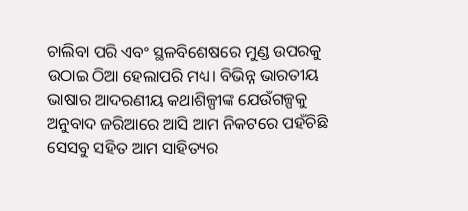ଚାଲିବା ପରି ଏବଂ ସ୍ଥଳବିଶେଷରେ ମୁଣ୍ଡ ଉପରକୁ ଉଠାଇ ଠିଆ ହେଲାପରି ମଧ୍ୟ। ବିଭିନ୍ନ ଭାରତୀୟ ଭାଷାର ଆଦରଣୀୟ କଥାଶିଳ୍ପୀଙ୍କ ଯେଉଁଗଳ୍ପକୁ ଅନୁବାଦ ଜରିଆରେ ଆସି ଆମ ନିକଟରେ ପହଁଚିଛି ସେସବୁ ସହିତ ଆମ ସାହିତ୍ୟର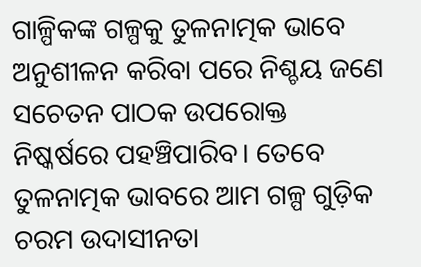ଗାଳ୍ପିକଙ୍କ ଗଳ୍ପକୁ ତୁଳନାତ୍ମକ ଭାବେ ଅନୁଶୀଳନ କରିବା ପରେ ନିଶ୍ଚୟ ଜଣେ ସଚେତନ ପାଠକ ଉପରୋକ୍ତ ନିଷ୍କର୍ଷରେ ପହଞ୍ଚିପାରିବ। ତେବେ ତୁଳନାତ୍ମକ ଭାବରେ ଆମ ଗଳ୍ପ ଗୁଡ଼ିକ ଚରମ ଉଦାସୀନତା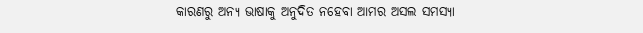କାରଣରୁ ଅନ୍ୟ ଭାଷାକୁ ଅନୁଦିତ ନହେବା ଆମର ଅସଲ ସମସ୍ୟା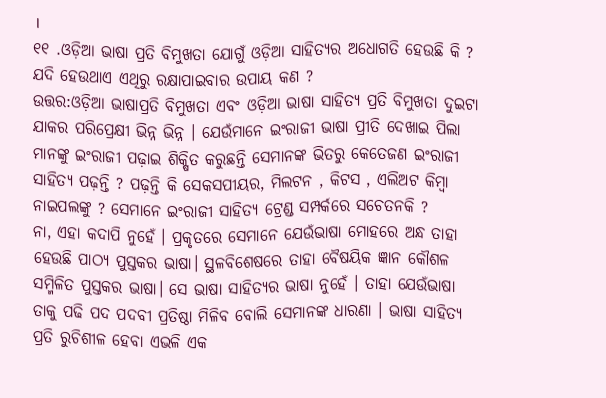।
୧୧ .ଓଡ଼ିଆ ଭାଷା ପ୍ରତି ବିମୁଖତା ଯୋଗୁଁ ଓଡ଼ିଆ ସାହିତ୍ୟର ଅଧୋଗତି ହେଉଛି କି ? ଯଦି ହେଉଥାଏ ଏଥିରୁ ରକ୍ଷାପାଇବାର ଉପାୟ କଣ ?
ଉତ୍ତର:ଓଡ଼ିଆ ଭାଷାପ୍ରତି ବିମୁଖତା ଏବଂ ଓଡ଼ିଆ ଭାଷା ସାହିତ୍ୟ ପ୍ରତି ବିମୁଖତା ଦୁଇଟା ଯାକର ପରିପ୍ରେକ୍ଷୀ ଭିନ୍ନ ଭିନ୍ନ । ଯେଉଁମାନେ ଇଂରାଜୀ ଭାଷା ପ୍ରୀତି ଦେଖାଇ ପିଲା ମାନଙ୍କୁ ଇଂରାଜୀ ପଢ଼ାଇ ଶିକ୍ଷିତ କରୁଛନ୍ତି ସେମାନଙ୍କ ଭିତରୁ କେତେଜଣ ଇଂରାଜୀ ସାହିତ୍ୟ ପଢ଼ନ୍ତି ? ପଢ଼ନ୍ତି କି ସେକସପୀୟର, ମିଲଟନ , କିଟସ , ଏଲିଅଟ କିମ୍ବା ନାଇପଲଙ୍କୁ ? ସେମାନେ ଇଂରାଜୀ ସାହିତ୍ୟ ଟ୍ରେଣ୍ଡ ସମ୍ପର୍କରେ ସଚେତନକି ?
ନା, ଏହା କଦାପି ନୁହେଁ । ପ୍ରକୃତରେ ସେମାନେ ଯେଉଁଭାଷା ମୋହରେ ଅନ୍ଧ ତାହା ହେଉଛି ପାଠ୍ୟ ପୁସ୍ତକର ଭାଷା। ସ୍ଥଳବିଶେଷରେ ତାହା ବୈଷୟିକ ଜ୍ଞାନ କୌଶଳ ସମ୍ମିଳିତ ପୁସ୍ତକର ଭାଷା। ସେ ଭାଷା ସାହିତ୍ୟର ଭାଷା ନୁହେଁ । ତାହା ଯେଉଁଭାଷା ତାକୁ ପଢି ପଦ ପଦବୀ ପ୍ରତିଷ୍ଠା ମିଳିବ ବୋଲି ସେମାନଙ୍କ ଧାରଣା । ଭାଷା ସାହିତ୍ୟ ପ୍ରତି ରୁଚିଶୀଳ ହେବା ଏଭଳି ଏକ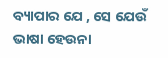ବ୍ୟାପାର ଯେ , ସେ ଯେଉଁ ଭାଷା ହେଉନା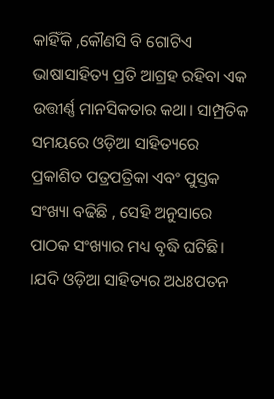କାହିଁକି ,କୌଣସି ବି ଗୋଟିଏ ଭାଷାସାହିତ୍ୟ ପ୍ରତି ଆଗ୍ରହ ରହିବା ଏକ ଉତ୍ତୀର୍ଣ୍ଣ ମାନସିକତାର କଥା। ସାମ୍ପ୍ରତିକ ସମୟରେ ଓଡ଼ିଆ ସାହିତ୍ୟରେ ପ୍ରକାଶିତ ପତ୍ରପତ୍ରିକା ଏବଂ ପୁସ୍ତକ ସଂଖ୍ୟା ବଢିଛି , ସେହି ଅନୁସାରେ ପାଠକ ସଂଖ୍ୟାର ମଧ୍ୟ ବୃଦ୍ଧି ଘଟିଛି। ।ଯଦି ଓଡ଼ିଆ ସାହିତ୍ୟର ଅଧଃପତନ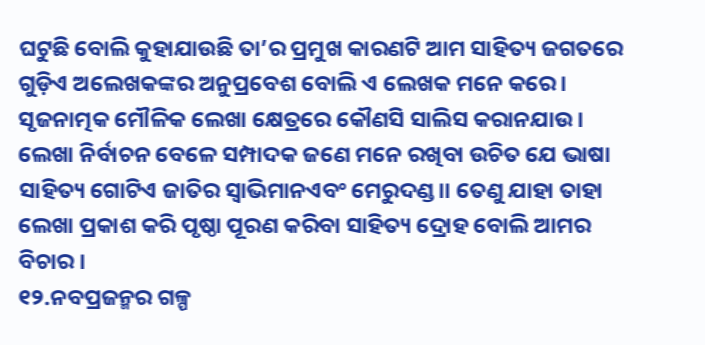ଘଟୁଛି ବୋଲି କୁହାଯାଉଛି ତା’ର ପ୍ରମୁଖ କାରଣଟି ଆମ ସାହିତ୍ୟ ଜଗତରେ ଗୁଡ଼ିଏ ଅଲେଖକଙ୍କର ଅନୁପ୍ରବେଶ ବୋଲି ଏ ଲେଖକ ମନେ କରେ। ସୃଜନାତ୍ମକ ମୌଳିକ ଲେଖା କ୍ଷେତ୍ରରେ କୌଣସି ସାଲିସ କରାନଯାଉ। ଲେଖା ନିର୍ବାଚନ ବେଳେ ସମ୍ପାଦକ ଜଣେ ମନେ ରଖିବା ଉଚିତ ଯେ ଭାଷା ସାହିତ୍ୟ ଗୋଟିଏ ଜାତିର ସ୍ବାଭିମାନଏବଂ ମେରୁଦଣ୍ଡ।। ତେଣୁ ଯାହା ତାହା ଲେଖା ପ୍ରକାଶ କରି ପୃଷ୍ଠା ପୂରଣ କରିବା ସାହିତ୍ୟ ଦ୍ରୋହ ବୋଲି ଆମର ବିଚାର ।
୧୨.ନବପ୍ରଜନ୍ମର ଗଳ୍ପ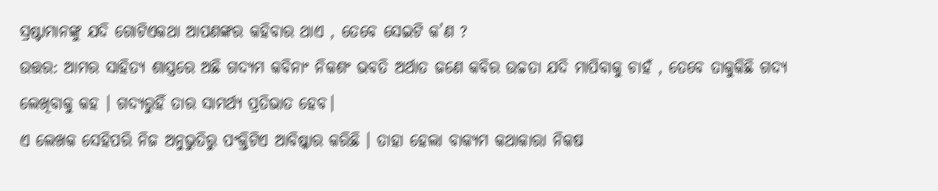ସ୍ରଷ୍ଟାମାନଙ୍କୁ ଯଦି ଗୋଟିଏକଥା ଆପଣଙ୍କର କହିବାର ଥାଏ , ତେବେ ସେଇଟି କ’ଣ ?
ଉତ୍ତର: ଆମର ସାହିତ୍ୟ ଶାସ୍ତ୍ରରେ ଅଛି ଗଦ୍ୟମ କବିନାଂ ନିକଶଂ ଭବତି ଅର୍ଥାତ ଜଣେ କବିର ଉଚ୍ଚତା ଯଦି ମାପିବାକୁ ଚାହଁ , ତେବେ ତାକୁକିଛି ଗଦ୍ୟ ଲେଖିବାକୁ କହ । ଗଦ୍ୟରୁହିଁ ତାର ସାମର୍ଥ୍ୟ ପ୍ରତିଭାତ ହେବ।
ଏ ଲେଖକ ସେହିପରି ନିଜ ଅନୁଭୁତିରୁ ପଂକ୍ତିଟିଏ ଆବିଷ୍କାର କରିଛି । ତାହା ହେଲା ବାକ୍ୟମ କଥାକାରା ନିକଷ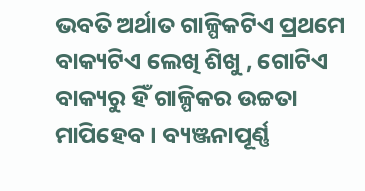ଭବତି ଅର୍ଥାତ ଗାଳ୍ପିକଟିଏ ପ୍ରଥମେ ବାକ୍ୟଟିଏ ଲେଖି ଶିଖୁ , ଗୋଟିଏ ବାକ୍ୟରୁ ହିଁ ଗାଳ୍ପିକର ଉଚ୍ଚତା ମାପିହେବ । ବ୍ୟଞ୍ଜନାପୂର୍ଣ୍ଣ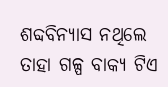ଶବ୍ଦବିନ୍ୟାସ ନଥିଲେ ତାହା ଗଳ୍ପ ବାକ୍ୟ ଟିଏ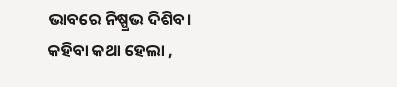ଭାବରେ ନିଷ୍ପ୍ରଭ ଦିଶିବ।
କହିବା କଥା ହେଲା ,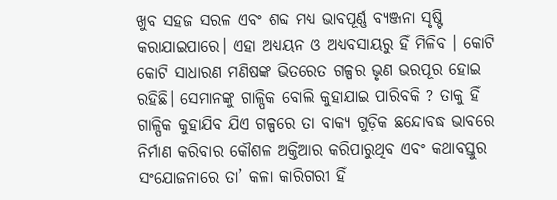ଖୁବ ସହଜ ସରଳ ଏବଂ ଶବ୍ଦ ମଧ୍ୟ ଭାବପୂର୍ଣ୍ଣ ବ୍ୟଞ୍ଜନା ସୃଷ୍ଟି କରାଯାଇପାରେ। ଏହା ଅଧ୍ୟୟନ ଓ ଅଧ୍ୟବସାୟରୁ ହିଁ ମିଳିବ । କୋଟି କୋଟି ସାଧାରଣ ମଣିଷଙ୍କ ଭିତରେତ ଗଳ୍ପର ଭୃଣ ଭରପୂର ହୋଇ ରହିଛି। ସେମାନଙ୍କୁ ଗାଳ୍ପିକ ବୋଲି କୁହାଯାଇ ପାରିବକି ? ତାକୁ ହିଁ ଗାଳ୍ପିକ କୁହାଯିବ ଯିଏ ଗଳ୍ପରେ ତା ବାକ୍ୟ ଗୁଡ଼ିକ ଛନ୍ଦୋବଦ୍ଧ ଭାବରେ ନିର୍ମାଣ କରିବାର କୌଶଳ ଅକ୍ତିଆର କରିପାରୁଥିବ ଏବଂ କଥାବସ୍ତୁର ସଂଯୋଜନାରେ ତା’ କଳା କାରିଗରୀ ହିଁ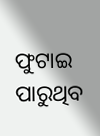ଫୁଟାଇ ପାରୁଥିବ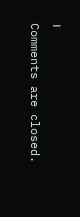।
Comments are closed.